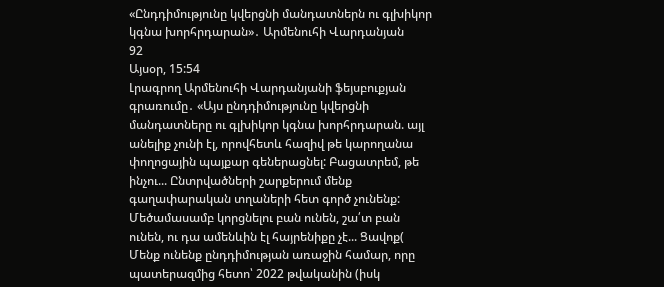«Ընդդիմությունը կվերցնի մանդատներն ու գլխիկոր կգնա խորհրդարան»․ Արմենուհի Վարդանյան
92
Այսօր, 15:54
Լրագրող Արմենուհի Վարդանյանի ֆեյսբուքյան գրառումը․ «Այս ընդդիմությունը կվերցնի մանդատները ու գլխիկոր կգնա խորհրդարան. այլ անելիք չունի էլ, որովհետև հազիվ թե կարողանա փողոցային պայքար գեներացնել: Բացատրեմ, թե ինչու... Ընտրվածների շարքերում մենք գաղափարական տղաների հետ գործ չունենք: Մեծամասամբ կորցնելու բան ունեն, շա՛տ բան ունեն, ու դա ամենևին էլ հայրենիքը չէ... Ցավոք(
Մենք ունենք ընդդիմության առաջին համար, որը պատերազմից հետո՝ 2022 թվականին (իսկ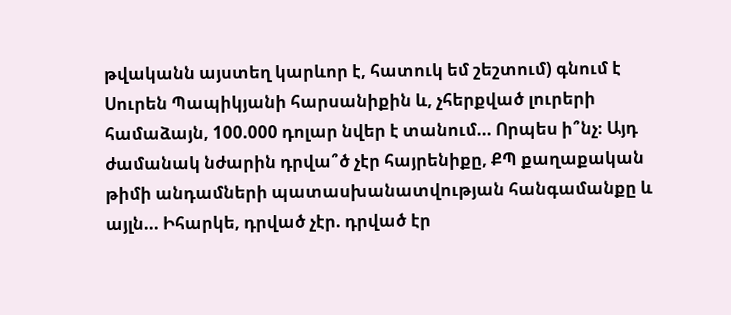թվականն այստեղ կարևոր է, հատուկ եմ շեշտում) գնում է Սուրեն Պապիկյանի հարսանիքին և, չհերքված լուրերի համաձայն, 100.000 դոլար նվեր է տանում... Որպես ի՞նչ։ Այդ ժամանակ նժարին դրվա՞ծ չէր հայրենիքը, ՔՊ քաղաքական թիմի անդամների պատասխանատվության հանգամանքը և այլն... Իհարկե, դրված չէր. դրված էր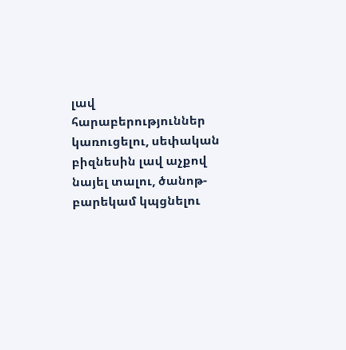լավ հարաբերություններ կառուցելու, սեփական բիզնեսին լավ աչքով նայել տալու, ծանոթ-բարեկամ կպցնելու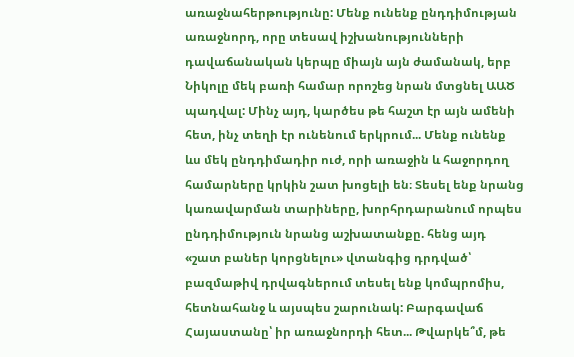առաջնահերթությունը: Մենք ունենք ընդդիմության առաջնորդ, որը տեսավ իշխանությունների դավաճանական կերպը միայն այն ժամանակ, երբ Նիկոլը մեկ բառի համար որոշեց նրան մտցնել ԱԱԾ պադվալ: Մինչ այդ, կարծես թե հաշտ էր այն ամենի հետ, ինչ տեղի էր ունենում երկրում... Մենք ունենք ևս մեկ ընդդիմադիր ուժ, որի առաջին և հաջորդող համարները կրկին շատ խոցելի են։ Տեսել ենք նրանց կառավարման տարիները, խորհրդարանում որպես ընդդիմություն նրանց աշխատանքը. հենց այդ «շատ բաներ կորցնելու» վտանգից դրդված՝ բազմաթիվ դրվագներում տեսել ենք կոմպրոմիս, հետնահանջ և այսպես շարունակ: Բարգավաճ Հայաստանը՝ իր առաջնորդի հետ... Թվարկե՞մ, թե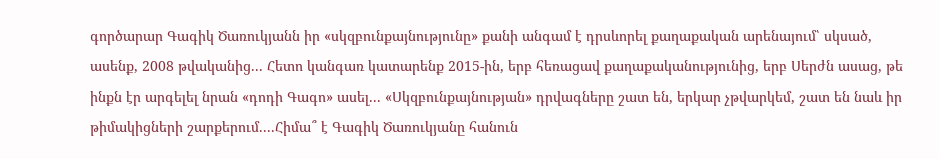գործարար Գագիկ Ծառուկյանն իր «սկզբունքայնությունը» քանի անգամ է դրսևորել քաղաքական արենայում՝ սկսած, ասենք, 2008 թվականից... Հետո կանգառ կատարենք 2015-ին, երբ հեռացավ քաղաքականությունից, երբ Սերժն ասաց, թե ինքն էր արգելել նրան «դոդի Գագո» ասել... «Սկզբունքայնության» դրվագները շատ են, երկար չթվարկեմ, շատ են նաև իր թիմակիցների շարքերում....Հիմա՞ է Գագիկ Ծառուկյանը հանուն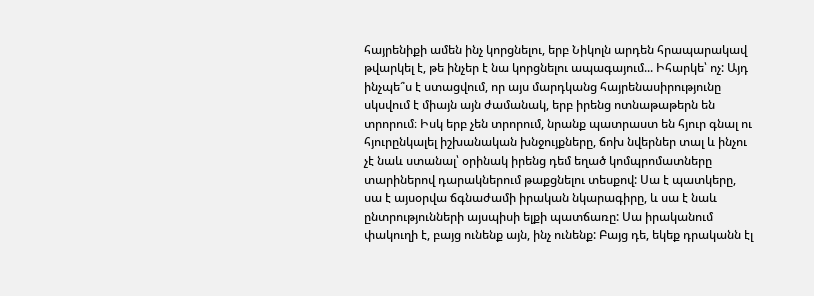հայրենիքի ամեն ինչ կորցնելու, երբ Նիկոլն արդեն հրապարակավ թվարկել է, թե ինչեր է նա կորցնելու ապագայում... Իհարկե՝ ոչ: Այդ ինչպե՞ս է ստացվում, որ այս մարդկանց հայրենասիրությունը սկսվում է միայն այն ժամանակ, երբ իրենց ոտնաթաթերն են տրորում։ Իսկ երբ չեն տրորում, նրանք պատրաստ են հյուր գնալ ու հյուրընկալել իշխանական խնջույքները, ճոխ նվերներ տալ և ինչու չէ նաև ստանալ՝ օրինակ իրենց դեմ եղած կոմպրոմատները տարիներով դարակներում թաքցնելու տեսքով: Սա է պատկերը, սա է այսօրվա ճգնաժամի իրական նկարագիրը, և սա է նաև ընտրությունների այսպիսի ելքի պատճառը: Սա իրականում փակուղի է, բայց ունենք այն, ինչ ունենք: Բայց դե, եկեք դրականն էլ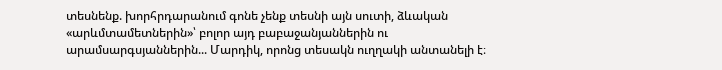տեսնենք. խորհրդարանում գոնե չենք տեսնի այն սուտի, ձևական «արևմտամետներին»՝ բոլոր այդ բաբաջանյաններին ու արամսարգսյաններին... Մարդիկ, որոնց տեսակն ուղղակի անտանելի է։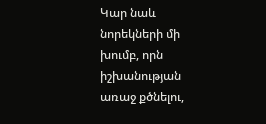Կար նաև նորեկների մի խումբ, որն իշխանության առաջ քծնելու,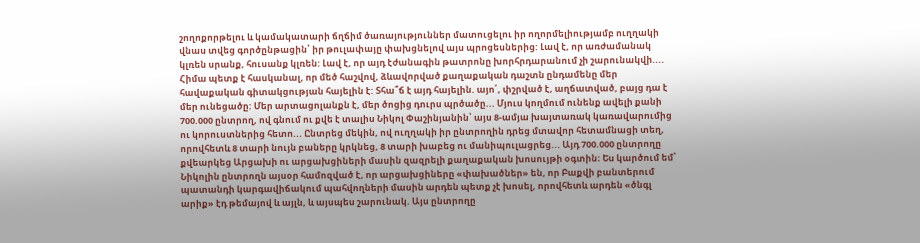շողոքորթելու և կամակատարի ճղճիմ ծառայություններ մատուցելու իր ողորմելիությամբ ուղղակի վնաս տվեց գործընթացին՝ իր թուլափայը փախցնելով այս պրոցեսներից: Լավ է, որ առժամանակ կլռեն սրանք, հուսանք կլռեն: Լավ է, որ այդ էժանագին թատրոնը խորհրդարանում չի շարունակվի.... Հիմա պետք է հասկանալ, որ մեծ հաշվով, ձևավորված քաղաքական դաշտն ընդամենը մեր հավաքական գիտակցության հայելին է: Տհա՞ճ է այդ հայելին. այո՛, փշրված է, աղճատված, բայց դա է մեր ունեցածը: Մեր արտացոլանքն է, մեր ծոցից դուրս պրծածը... Մյուս կողմում ունենք ավելի քանի 700.000 ընտրող, ով գնում ու քվե է տալիս Նիկոլ Փաշինյանին՝ այս 8-ամյա խայտառակ կառավարումից ու կորուստներից հետո... Ընտրեց մեկին, ով ուղղակի իր ընտրողին դրեց մտավոր հետամնացի տեղ, որովհետև 8 տարի նույն բաները կրկնեց, 8 տարի խաբեց ու մանիպուլացրեց... Այդ 700.000 ընտրողը քվեարկեց Արցախի ու արցախցիների մասին զազրելի քաղաքական խոսույթի օգտին։ Ես կարծում եմ՝ Նիկոլին ընտրողն այսօր համոզված է, որ արցախցիները «փախածներ» են, որ Բաքվի բանտերում պատանդի կարգավիճակում պահվողների մասին արդեն պետք չէ խոսել, որովհետև արդեն «ծնգլ արիք» էդ թեմայով և այլն, և այսպես շարունակ. Այս ընտրողը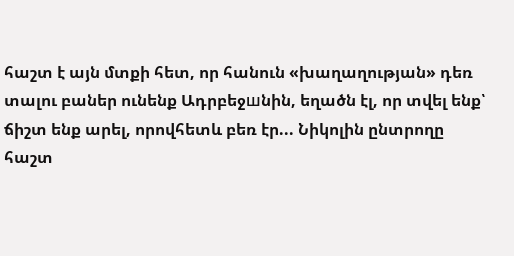հաշտ է այն մտքի հետ, որ հանուն «խաղաղության» դեռ տալու բաներ ունենք Ադրբեջшնին, եղածն էլ, որ տվել ենք՝ ճիշտ ենք արել, որովհետև բեռ էր... Նիկոլին ընտրողը հաշտ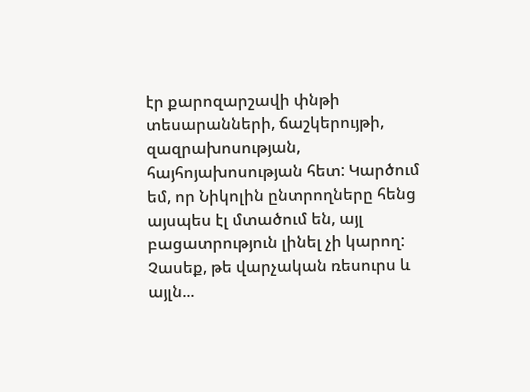էր քարոզարշավի փնթի տեսարանների, ճաշկերույթի, զազրախոսության, հայհոյախոսության հետ: Կարծում եմ, որ Նիկոլին ընտրողները հենց այսպես էլ մտածում են, այլ բացատրություն լինել չի կարող: Չասեք, թե վարչական ռեսուրս և այլն...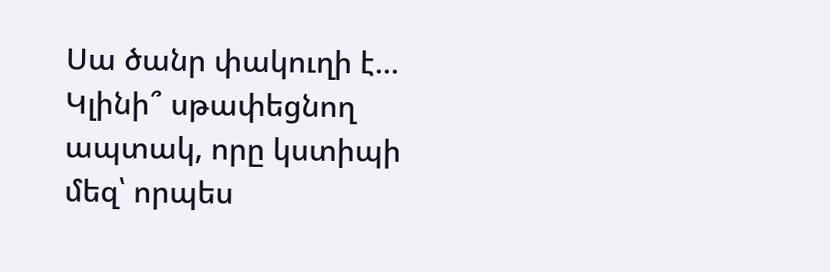Սա ծանր փակուղի է... Կլինի՞ սթափեցնող ապտակ, որը կստիպի մեզ՝ որպես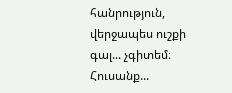հանրություն, վերջապես ուշքի գալ... չգիտեմ։ Հուսանք...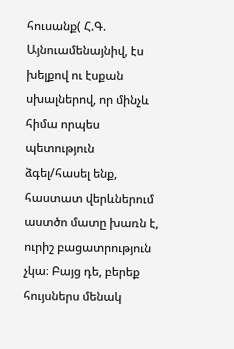հուսանք( Հ.Գ. Այնուամենայնիվ, էս խելքով ու էսքան սխալներով, որ մինչև հիմա որպես պետություն ձգել/հասել ենք, հաստատ վերևներում աստծո մատը խառն է, ուրիշ բացատրություն չկա։ Բայց դե, բերեք հույսներս մենակ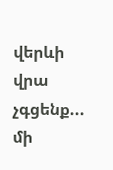վերևի վրա չգցենք... մի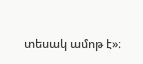տեսակ ամոթ է»։